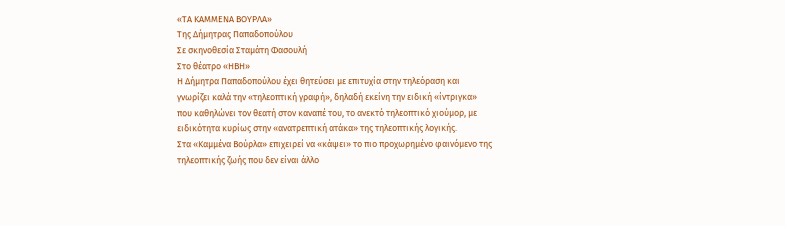«ΤΑ ΚΑΜΜΕΝΑ ΒΟΥΡΛΑ»
Της Δήμητρας Παπαδοπούλου
Σε σκηνοθεσία Σταμάτη Φασουλή
Στο θέατρο «ΗΒΗ»
Η Δήμητρα Παπαδοπούλου έχει θητεύσει με επιτυχία στην τηλεόραση και
γνωρίζει καλά την «τηλεοπτική γραφή», δηλαδή εκείνη την ειδική «ίντριγκα»
που καθηλώνει τον θεατή στον καναπέ του, το ανεκτό τηλεοπτικό χιούμορ, με
ειδικότητα κυρίως στην «ανατρεπτική ατάκα» της τηλεοπτικής λογικής.
Στα «Καμμένα Βούρλα» επιχειρεί να «κάψει» το πιο προχωρημένο φαινόμενο της
τηλεοπτικής ζωής που δεν είναι άλλο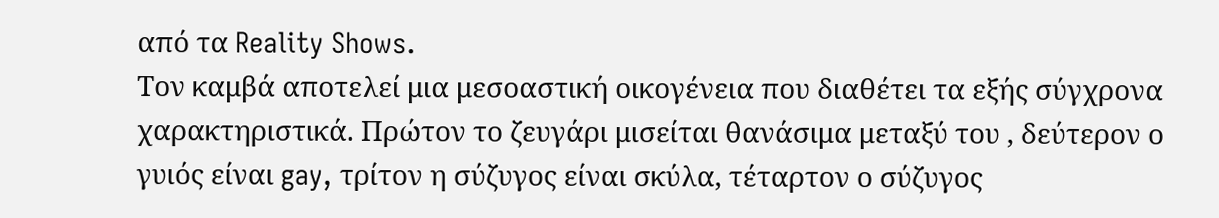από τα Reality Shows.
Τον καμβά αποτελεί μια μεσοαστική οικογένεια που διαθέτει τα εξής σύγχρονα
χαρακτηριστικά. Πρώτον το ζευγάρι μισείται θανάσιμα μεταξύ του , δεύτερον ο
γυιός είναι gay, τρίτον η σύζυγος είναι σκύλα, τέταρτον ο σύζυγος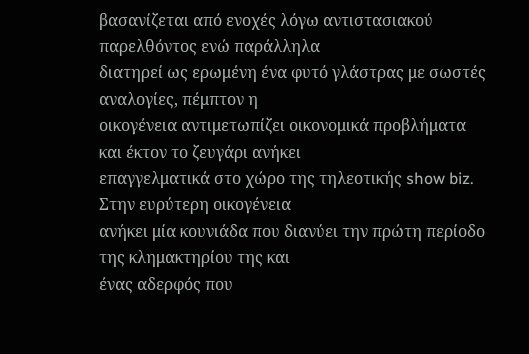βασανίζεται από ενοχές λόγω αντιστασιακού παρελθόντος ενώ παράλληλα
διατηρεί ως ερωμένη ένα φυτό γλάστρας με σωστές αναλογίες, πέμπτον η
οικογένεια αντιμετωπίζει οικονομικά προβλήματα και έκτον το ζευγάρι ανήκει
επαγγελματικά στο χώρο της τηλεοτικής show biz. Στην ευρύτερη οικογένεια
ανήκει μία κουνιάδα που διανύει την πρώτη περίοδο της κλημακτηρίου της και
ένας αδερφός που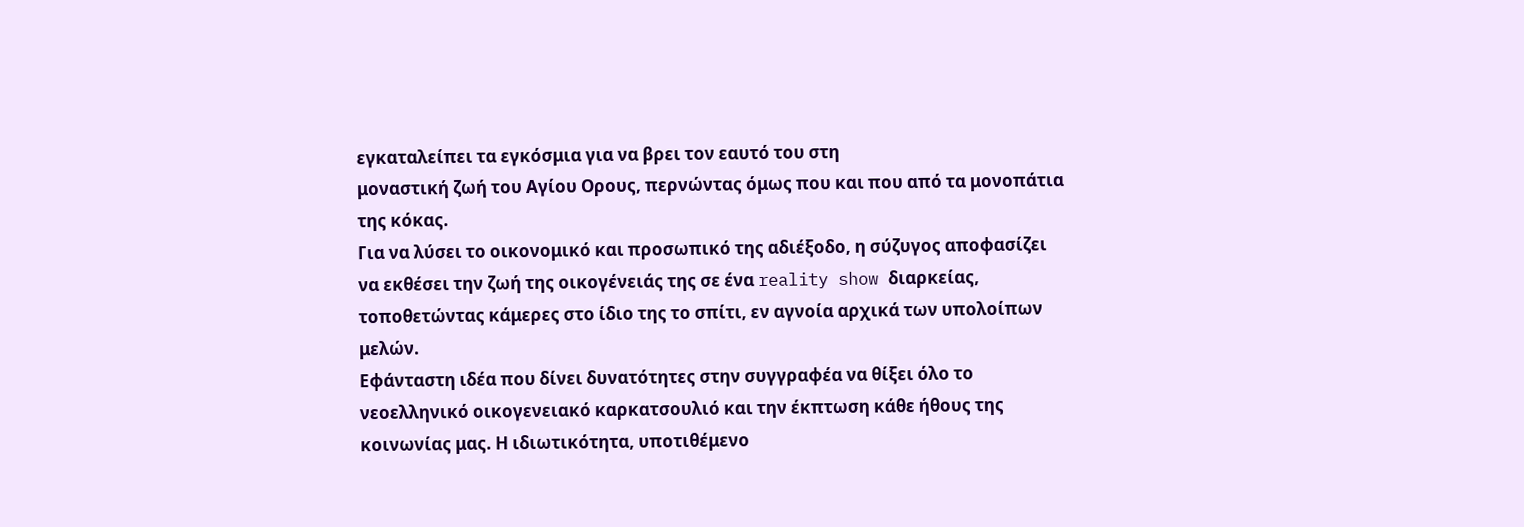εγκαταλείπει τα εγκόσμια για να βρει τον εαυτό του στη
μοναστική ζωή του Αγίου Ορους, περνώντας όμως που και που από τα μονοπάτια
της κόκας.
Για να λύσει το οικονομικό και προσωπικό της αδιέξοδο, η σύζυγος αποφασίζει
να εκθέσει την ζωή της οικογένειάς της σε ένα reality show διαρκείας,
τοποθετώντας κάμερες στο ίδιο της το σπίτι, εν αγνοία αρχικά των υπολοίπων
μελών.
Εφάνταστη ιδέα που δίνει δυνατότητες στην συγγραφέα να θίξει όλο το
νεοελληνικό οικογενειακό καρκατσουλιό και την έκπτωση κάθε ήθους της
κοινωνίας μας. Η ιδιωτικότητα, υποτιθέμενο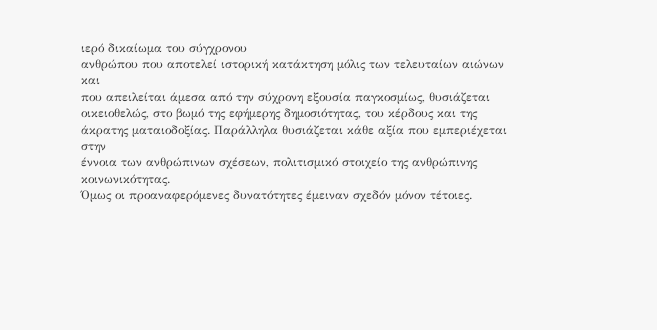ιερό δικαίωμα του σύγχρονου
ανθρώπου που αποτελεί ιστορική κατάκτηση μόλις των τελευταίων αιώνων και
που απειλείται άμεσα από την σύχρονη εξουσία παγκοσμίως, θυσιάζεται
οικειοθελώς, στο βωμό της εφήμερης δημοσιότητας, του κέρδους και της
άκρατης ματαιοδοξίας. Παράλληλα θυσιάζεται κάθε αξία που εμπεριέχεται στην
έννοια των ανθρώπινων σχέσεων, πολιτισμικό στοιχείο της ανθρώπινης
κοινωνικότητας.
Όμως οι προαναφερόμενες δυνατότητες έμειναν σχεδόν μόνον τέτοιες.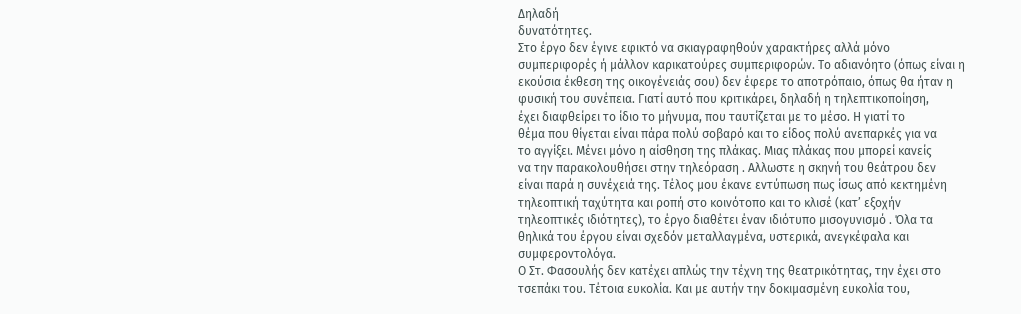Δηλαδή
δυνατότητες.
Στο έργο δεν έγινε εφικτό να σκιαγραφηθούν χαρακτήρες αλλά μόνο
συμπεριφορές ή μάλλον καρικατούρες συμπεριφορών. Το αδιανόητο (όπως είναι η
εκούσια έκθεση της οικογένειάς σου) δεν έφερε το αποτρόπαιο, όπως θα ήταν η
φυσική του συνέπεια. Γιατί αυτό που κριτικάρει, δηλαδή η τηλεπτικοποίηση,
έχει διαφθείρει το ίδιο το μήνυμα, που ταυτίζεται με το μέσο. Η γιατί το
θέμα που θίγεται είναι πάρα πολύ σοβαρό και το είδος πολύ ανεπαρκές για να
το αγγίξει. Μένει μόνο η αίσθηση της πλάκας. Μιας πλάκας που μπορεί κανείς
να την παρακολουθήσει στην τηλεόραση . Αλλωστε η σκηνή του θεάτρου δεν
είναι παρά η συνέχειά της. Τέλος μου έκανε εντύπωση πως ίσως από κεκτημένη
τηλεοπτική ταχύτητα και ροπή στο κοινότοπο και το κλισέ (κατ’ εξοχήν
τηλεοπτικές ιδιότητες), το έργο διαθέτει έναν ιδιότυπο μισογυνισμό . Όλα τα
θηλικά του έργου είναι σχεδόν μεταλλαγμένα, υστερικά, ανεγκέφαλα και
συμφεροντολόγα.
Ο Στ. Φασουλής δεν κατέχει απλώς την τέχνη της θεατρικότητας, την έχει στο
τσεπάκι του. Τέτοια ευκολία. Και με αυτήν την δοκιμασμένη ευκολία του,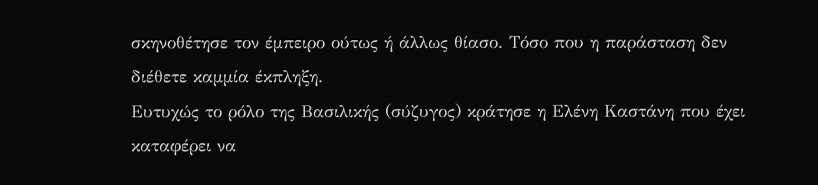σκηνοθέτησε τον έμπειρο ούτως ή άλλως θίασο. Τόσο που η παράσταση δεν
διέθετε καμμία έκπληξη.
Ευτυχώς το ρόλο της Βασιλικής (σύζυγος) κράτησε η Ελένη Καστάνη που έχει
καταφέρει να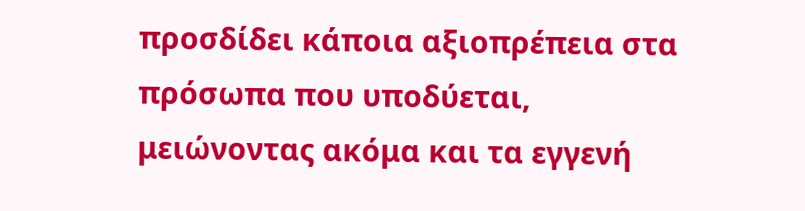προσδίδει κάποια αξιοπρέπεια στα πρόσωπα που υποδύεται,
μειώνοντας ακόμα και τα εγγενή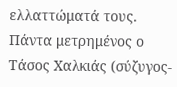ελλαττώματά τους.
Πάντα μετρημένος ο Τάσος Χαλκιάς (σύζυγος-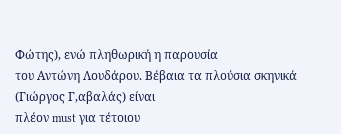Φώτης), ενώ πληθωρική η παρουσία
του Αντώνη Λουδάρου. Βέβαια τα πλούσια σκηνικά (Γιώργος Γ,αβαλάς) είναι
πλέον must για τέτοιου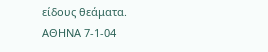είδους θεάματα.
ΑΘΗΝΑ 7-1-04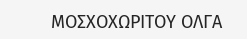ΜΟΣΧΟΧΩΡΙΤΟΥ ΟΛΓΑ